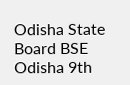Odisha State Board BSE Odisha 9th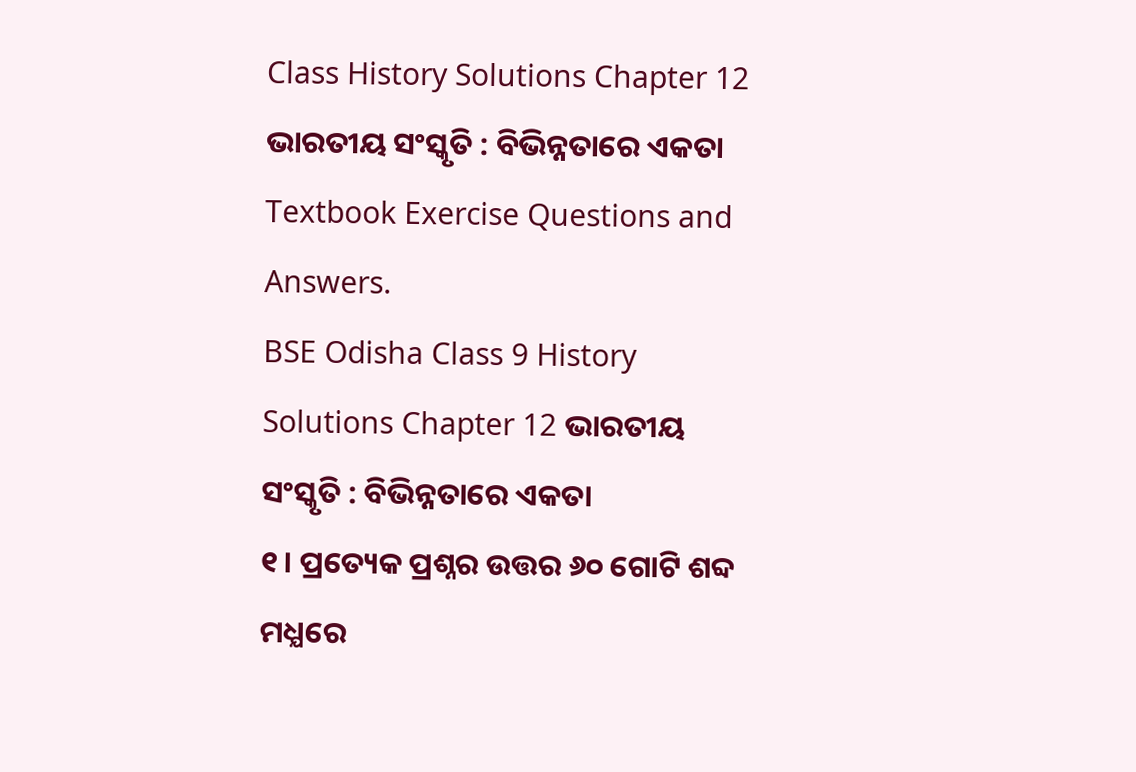Class History Solutions Chapter 12 ଭାରତୀୟ ସଂସ୍କୃତି : ବିଭିନ୍ନତାରେ ଏକତା Textbook Exercise Questions and Answers.
BSE Odisha Class 9 History Solutions Chapter 12 ଭାରତୀୟ ସଂସ୍କୃତି : ବିଭିନ୍ନତାରେ ଏକତା
୧। ପ୍ରତ୍ୟେକ ପ୍ରଶ୍ନର ଉତ୍ତର ୬୦ ଗୋଟି ଶବ୍ଦ ମଧ୍ଯରେ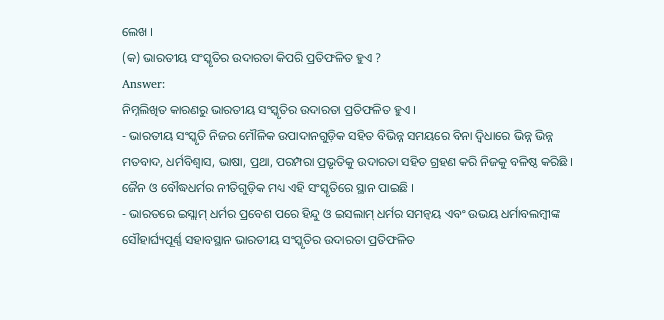ଲେଖ ।
(କ) ଭାରତୀୟ ସଂସ୍କୃତିର ଉଦାରତା କିପରି ପ୍ରତିଫଳିତ ହୁଏ ?
Answer:
ନିମ୍ନଲିଖିତ କାରଣରୁ ଭାରତୀୟ ସଂସ୍କୃତିର ଉଦାରତା ପ୍ରତିଫଳିତ ହୁଏ ।
- ଭାରତୀୟ ସଂସ୍କୃତି ନିଜର ମୌଳିକ ଉପାଦାନଗୁଡ଼ିକ ସହିତ ବିଭିନ୍ନ ସମୟରେ ବିନା ଦ୍ୱିଧାରେ ଭିନ୍ନ ଭିନ୍ନ ମତବାଦ, ଧର୍ମବିଶ୍ଵାସ, ଭାଷା, ପ୍ରଥା, ପରମ୍ପରା ପ୍ରଭୃତିକୁ ଉଦାରତା ସହିତ ଗ୍ରହଣ କରି ନିଜକୁ ବଳିଷ୍ଠ କରିଛି । ଜୈନ ଓ ବୌଦ୍ଧଧର୍ମର ନୀତିଗୁଡ଼ିକ ମଧ୍ୟ ଏହି ସଂସ୍କୃତିରେ ସ୍ଥାନ ପାଇଛି ।
- ଭାରତରେ ଇସ୍ଲାମ୍ ଧର୍ମର ପ୍ରବେଶ ପରେ ହିନ୍ଦୁ ଓ ଇସଲାମ୍ ଧର୍ମର ସମନ୍ୱୟ ଏବଂ ଉଭୟ ଧର୍ମାବଲମ୍ବୀଙ୍କ ସୌହାର୍ଘ୍ୟପୂର୍ଣ୍ଣ ସହାବସ୍ଥାନ ଭାରତୀୟ ସଂସ୍କୃତିର ଉଦାରତା ପ୍ରତିଫଳିତ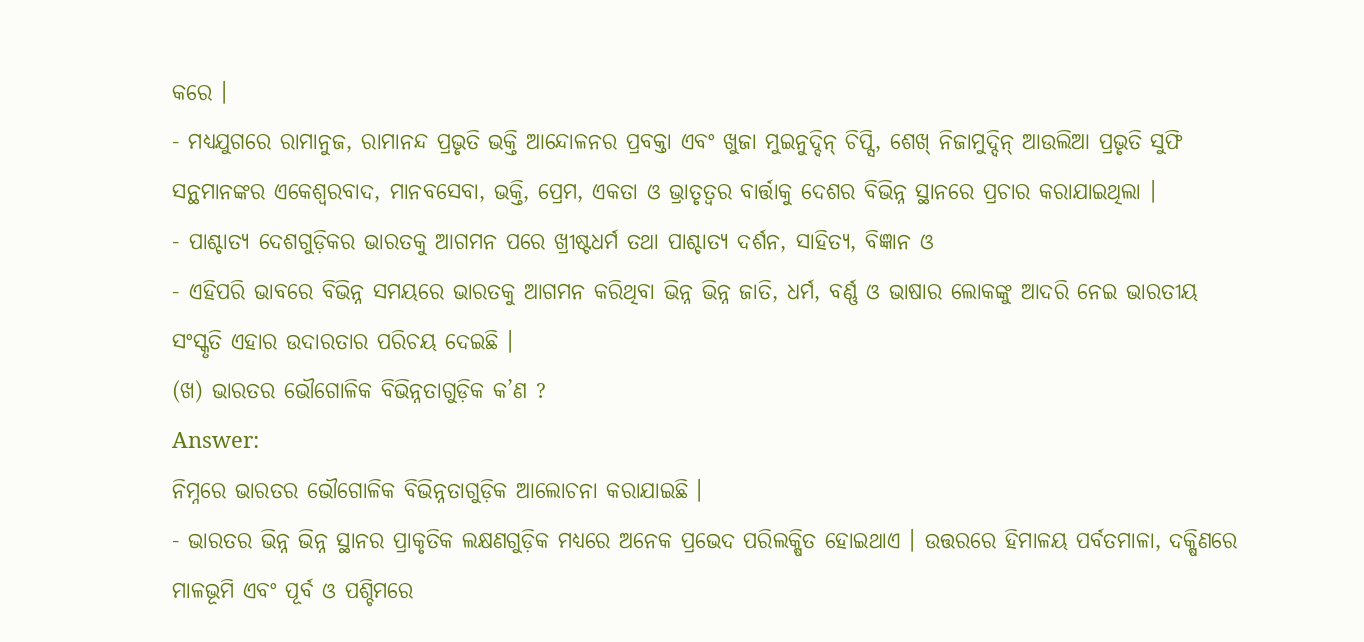କରେ ।
- ମଧ୍ୟଯୁଗରେ ରାମାନୁଜ, ରାମାନନ୍ଦ ପ୍ରଭୃତି ଭକ୍ତି ଆନ୍ଦୋଳନର ପ୍ରବକ୍ତା ଏବଂ ଖୁଜା ମୁଇନୁଦ୍ଦିନ୍ ଚିପ୍ସି, ଶେଖ୍ ନିଜାମୁଦ୍ଦିନ୍ ଆଉଲିଆ ପ୍ରଭୃତି ସୁଫି ସନ୍ଥମାନଙ୍କର ଏକେଶ୍ୱରବାଦ, ମାନବସେବା, ଭକ୍ତି, ପ୍ରେମ, ଏକତା ଓ ଭ୍ରାତୃତ୍ୱର ବାର୍ତ୍ତାକୁ ଦେଶର ବିଭିନ୍ନ ସ୍ଥାନରେ ପ୍ରଚାର କରାଯାଇଥିଲା ।
- ପାଶ୍ଚାତ୍ୟ ଦେଶଗୁଡ଼ିକର ଭାରତକୁ ଆଗମନ ପରେ ଖ୍ରୀଷ୍ଟଧର୍ମ ତଥା ପାଶ୍ଚାତ୍ୟ ଦର୍ଶନ, ସାହିତ୍ୟ, ବିଜ୍ଞାନ ଓ
- ଏହିପରି ଭାବରେ ବିଭିନ୍ନ ସମୟରେ ଭାରତକୁ ଆଗମନ କରିଥିବା ଭିନ୍ନ ଭିନ୍ନ ଜାତି, ଧର୍ମ, ବର୍ଣ୍ଣ ଓ ଭାଷାର ଲୋକଙ୍କୁ ଆଦରି ନେଇ ଭାରତୀୟ ସଂସ୍କୃତି ଏହାର ଉଦାରତାର ପରିଚୟ ଦେଇଛି ।
(ଖ) ଭାରତର ଭୌଗୋଳିକ ବିଭିନ୍ନତାଗୁଡ଼ିକ କ’ଣ ?
Answer:
ନିମ୍ନରେ ଭାରତର ଭୌଗୋଳିକ ବିଭିନ୍ନତାଗୁଡ଼ିକ ଆଲୋଚନା କରାଯାଇଛି ।
- ଭାରତର ଭିନ୍ନ ଭିନ୍ନ ସ୍ଥାନର ପ୍ରାକୃତିକ ଲକ୍ଷଣଗୁଡ଼ିକ ମଧ୍ୟରେ ଅନେକ ପ୍ରଭେଦ ପରିଲକ୍ଷିତ ହୋଇଥାଏ । ଉତ୍ତରରେ ହିମାଳୟ ପର୍ବତମାଳା, ଦକ୍ଷିଣରେ ମାଳଭୂମି ଏବଂ ପୂର୍ବ ଓ ପଶ୍ଚିମରେ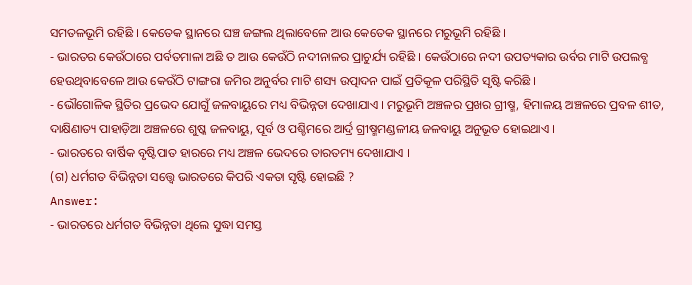ସମତଳଭୂମି ରହିଛି । କେତେକ ସ୍ଥାନରେ ଘଞ୍ଚ ଜଙ୍ଗଲ ଥିଲାବେଳେ ଆଉ କେତେକ ସ୍ଥାନରେ ମରୁଭୂମି ରହିଛି ।
- ଭାରତର କେଉଁଠାରେ ପର୍ବତମାଳା ଅଛି ତ ଆଉ କେଉଁଠି ନଦୀନାଳର ପ୍ରାଚୁର୍ଯ୍ୟ ରହିଛି । କେଉଁଠାରେ ନଦୀ ଉପତ୍ୟକାର ଉର୍ବର ମାଟି ଉପଲବ୍ଧ ହେଉଥିବାବେଳେ ଆଉ କେଉଁଠି ଟାଙ୍ଗରା ଜମିର ଅନୁର୍ବର ମାଟି ଶସ୍ୟ ଉତ୍ପାଦନ ପାଇଁ ପ୍ରତିକୂଳ ପରିସ୍ଥିତି ସୃଷ୍ଟି କରିଛି ।
- ଭୌଗୋଳିକ ସ୍ଥିତିର ପ୍ରଭେଦ ଯୋଗୁଁ ଜଳବାୟୁରେ ମଧ୍ୟ ବିଭିନ୍ନତା ଦେଖାଯାଏ । ମରୁଭୂମି ଅଞ୍ଚଳର ପ୍ରଖର ଗ୍ରୀଷ୍ମ, ହିମାଳୟ ଅଞ୍ଚଳରେ ପ୍ରବଳ ଶୀତ, ଦାକ୍ଷିଣାତ୍ୟ ପାହାଡ଼ିଆ ଅଞ୍ଚଳରେ ଶୁଷ୍କ ଜଳବାୟୁ, ପୂର୍ବ ଓ ପଶ୍ଚିମରେ ଆର୍ଦ୍ର ଗ୍ରୀଷ୍ମମଣ୍ଡଳୀୟ ଜଳବାୟୁ ଅନୁଭୂତ ହୋଇଥାଏ ।
- ଭାରତରେ ବାର୍ଷିକ ବୃଷ୍ଟିପାତ ହାରରେ ମଧ୍ୟ ଅଞ୍ଚଳ ଭେଦରେ ତାରତମ୍ୟ ଦେଖାଯାଏ ।
(ଗ) ଧର୍ମଗତ ବିଭିନ୍ନତା ସତ୍ତ୍ଵେ ଭାରତରେ କିପରି ଏକତା ସୃଷ୍ଟି ହୋଇଛି ?
Answer:
- ଭାରତରେ ଧର୍ମଗତ ବିଭିନ୍ନତା ଥିଲେ ସୁଦ୍ଧା ସମସ୍ତ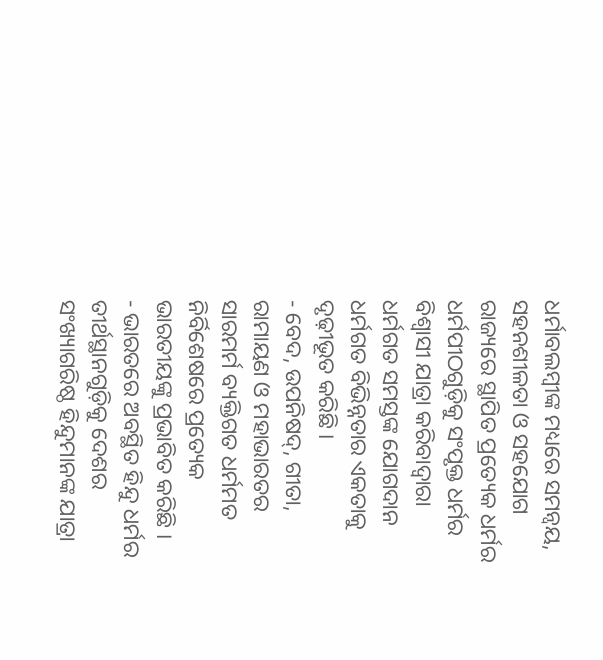ଧର୍ମାବଲମ୍ବୀଙ୍କ ମଧ୍ୟରେ ସମନ୍ବୟ, ସହନଶୀଳତା ଓ ସହଯୋଗ ରାଜ୍ୟରେ ସ୍ଥାପିତ ପ୍ରତ୍ୟେକ ଧର୍ମର ଧର୍ମପୀଠଗୁଡ଼ିକୁ ସଂପୃକ୍ତ ଧର୍ମର ବିଶ୍ବାସୀ ଯାତ୍ରା କରିବାଦ୍ଵାରା ଧର୍ମଗତ ସମସ୍ତଙ୍କ ଯୋଗଦାନ ଧର୍ମଗତ ବିଭିନ୍ନତାର ଏକତାକୁ ଦୃଢ଼ୀଭୂତ କରିଛି ।
- ବେଦ, ଉପନିଷଦ୍, ଗୀତା, ରାମାୟଣ ଓ ମହାଭାରତର ସାରମର୍ମ ବ୍ୟକ୍ତିଗତ ଧର୍ମମତ ନିର୍ବିଶେଷରେ ପ୍ରତ୍ୟେକ ଭାରତୀୟଙ୍କୁ ପ୍ରଭାବିତ କରିଛି ।
- ଭାରତରେ ଅବସ୍ଥିତ ହିନ୍ଦୁ ଧର୍ମର ତୀର୍ଥସ୍ଥାନଗୁଡ଼ିକୁ ଦେଶର ସଂଖ୍ୟାଗରିଷ୍ଠ ହିନ୍ଦୁମାନଙ୍କ ଯାତ୍ରା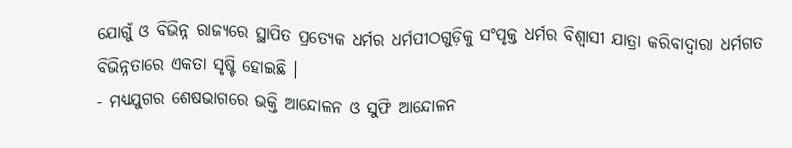ଯୋଗୁଁ ଓ ବିଭିନ୍ନ ରାଜ୍ୟରେ ସ୍ଥାପିତ ପ୍ରତ୍ୟେକ ଧର୍ମର ଧର୍ମପୀଠଗୁଡ଼ିକୁ ସଂପୃକ୍ତ ଧର୍ମର ବିଶ୍ବାସୀ ଯାତ୍ରା କରିବାଦ୍ଵାରା ଧର୍ମଗତ ବିଭିନ୍ନତାରେ ଏକତା ସୃଷ୍ଟି ହୋଇଛି ।
- ମଧ୍ୟଯୁଗର ଶେଷଭାଗରେ ଭକ୍ତି ଆନ୍ଦୋଳନ ଓ ସୁଫି ଆନ୍ଦୋଳନ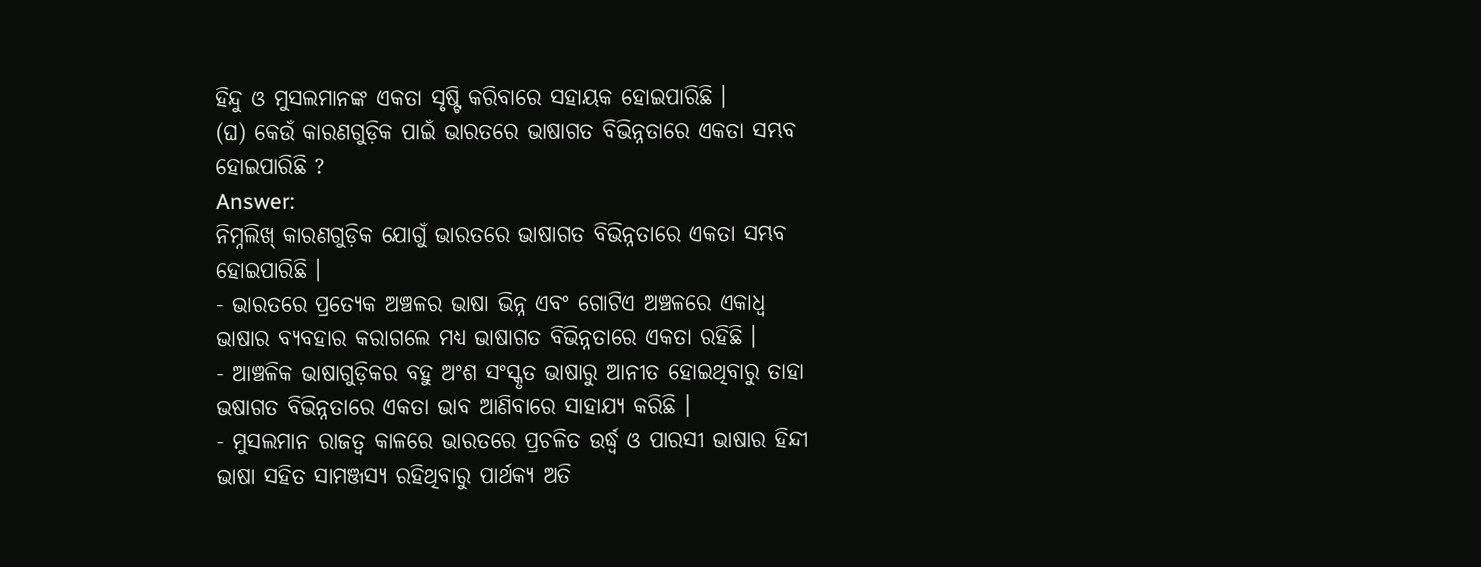ହିନ୍ଦୁ ଓ ମୁସଲମାନଙ୍କ ଏକତା ସୃଷ୍ଟି କରିବାରେ ସହାୟକ ହୋଇପାରିଛି ।
(ଘ) କେଉଁ କାରଣଗୁଡ଼ିକ ପାଇଁ ଭାରତରେ ଭାଷାଗତ ବିଭିନ୍ନତାରେ ଏକତା ସମ୍ଭବ ହୋଇପାରିଛି ?
Answer:
ନିମ୍ନଲିଖ୍ କାରଣଗୁଡ଼ିକ ଯୋଗୁଁ ଭାରତରେ ଭାଷାଗତ ବିଭିନ୍ନତାରେ ଏକତା ସମ୍ଭବ ହୋଇପାରିଛି ।
- ଭାରତରେ ପ୍ରତ୍ୟେକ ଅଞ୍ଚଳର ଭାଷା ଭିନ୍ନ ଏବଂ ଗୋଟିଏ ଅଞ୍ଚଳରେ ଏକାଧ୍ଵ ଭାଷାର ବ୍ୟବହାର କରାଗଲେ ମଧ୍ୟ ଭାଷାଗତ ବିଭିନ୍ନତାରେ ଏକତା ରହିଛି ।
- ଆଞ୍ଚଳିକ ଭାଷାଗୁଡ଼ିକର ବହୁ ଅଂଶ ସଂସ୍କୃତ ଭାଷାରୁ ଆନୀତ ହୋଇଥିବାରୁ ତାହା ଭଷାଗତ ବିଭିନ୍ନତାରେ ଏକତା ଭାବ ଆଣିବାରେ ସାହାଯ୍ୟ କରିଛି ।
- ମୁସଲମାନ ରାଜତ୍ଵ କାଳରେ ଭାରତରେ ପ୍ରଚଳିତ ଉର୍ଦ୍ଧ୍ଵ ଓ ପାରସୀ ଭାଷାର ହିନ୍ଦୀ ଭାଷା ସହିତ ସାମଞ୍ଜସ୍ୟ ରହିଥିବାରୁ ପାର୍ଥକ୍ୟ ଅତି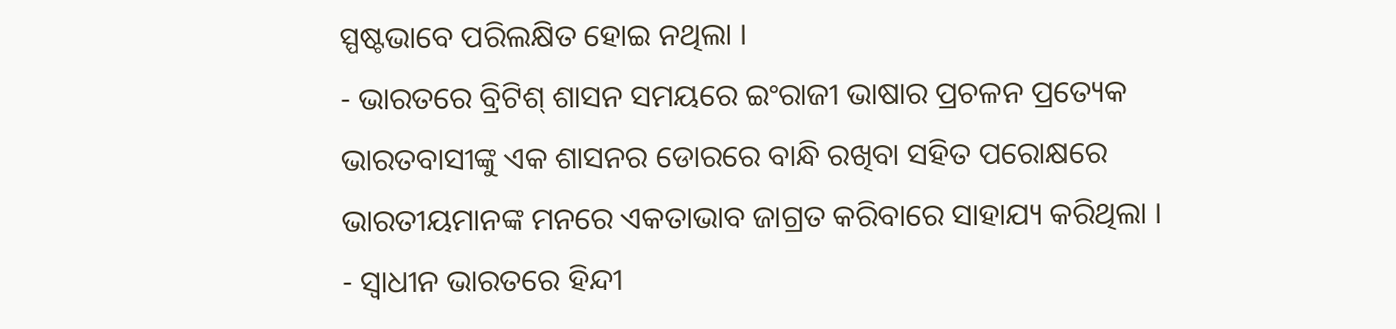ସ୍ପଷ୍ଟଭାବେ ପରିଲକ୍ଷିତ ହୋଇ ନଥିଲା ।
- ଭାରତରେ ବ୍ରିଟିଶ୍ ଶାସନ ସମୟରେ ଇଂରାଜୀ ଭାଷାର ପ୍ରଚଳନ ପ୍ରତ୍ୟେକ ଭାରତବାସୀଙ୍କୁ ଏକ ଶାସନର ଡୋରରେ ବାନ୍ଧି ରଖିବା ସହିତ ପରୋକ୍ଷରେ ଭାରତୀୟମାନଙ୍କ ମନରେ ଏକତାଭାବ ଜାଗ୍ରତ କରିବାରେ ସାହାଯ୍ୟ କରିଥିଲା ।
- ସ୍ଵାଧୀନ ଭାରତରେ ହିନ୍ଦୀ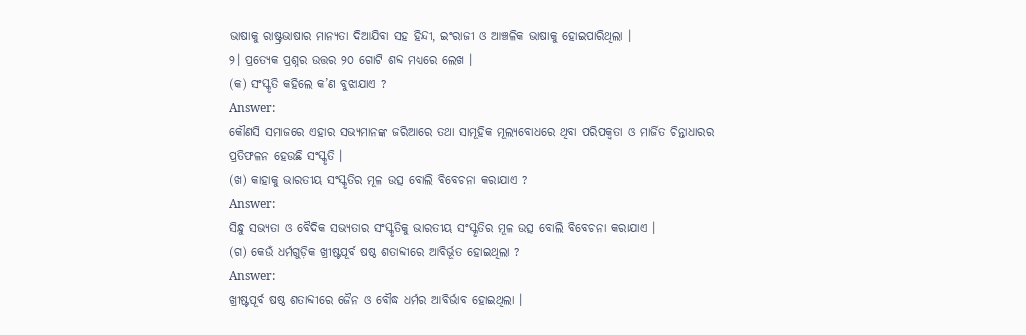ଭାଷାକୁ ରାଷ୍ଟ୍ରଭାଷାର ମାନ୍ୟତା ଦିଆଯିବା ସହ ହିନ୍ଦୀ, ଇଂରାଜୀ ଓ ଆଞ୍ଚଳିକ ଭାଷାକୁ ହୋଇପାରିଥିଲା ।
୨। ପ୍ରତ୍ୟେକ ପ୍ରଶ୍ନର ଉତ୍ତର ୨୦ ଗୋଟି ଶବ୍ଦ ମଧ୍ଯରେ ଲେଖ ।
(କ) ସଂସ୍କୃତି କହିଲେ କ’ଣ ବୁଝାଯାଏ ?
Answer:
କୌଣସି ସମାଜରେ ଏହାର ସଭ୍ୟମାନଙ୍କ ଜରିଆରେ ତଥା ସାମୂହିକ ମୂଲ୍ୟବୋଧରେ ଥିବା ପରିପକ୍ବତା ଓ ମାର୍ଜିତ ଚିନ୍ତାଧାରର ପ୍ରତିଫଳନ ହେଉଛି ସଂସ୍କୃତି ।
(ଖ) କାହାକୁ ଭାରତୀୟ ସଂସ୍କୃତିର ମୂଳ ଉତ୍ସ ବୋଲି ବିବେଚନା କରାଯାଏ ?
Answer:
ସିନ୍ଧୁ ସଭ୍ୟତା ଓ ବୈଦିକ ସଭ୍ୟତାର ସଂସ୍କୃତିକୁ ଭାରତୀୟ ସଂସ୍କୃତିର ମୂଳ ଉତ୍ସ ବୋଲି ବିବେଚନା କରାଯାଏ ।
(ଗ) କେଉଁ ଧର୍ମଗୁଡ଼ିକ ଖ୍ରୀଷ୍ଟପୂର୍ବ ଷଷ୍ଠ ଶତାବ୍ଦୀରେ ଆବିର୍ଭୂତ ହୋଇଥିଲା ?
Answer:
ଖ୍ରୀଷ୍ଟପୂର୍ବ ଷଷ୍ଠ ଶତାବ୍ଦୀରେ ଜୈନ ଓ ବୌଦ୍ଧ ଧର୍ମର ଆବିର୍ଭାବ ହୋଇଥିଲା ।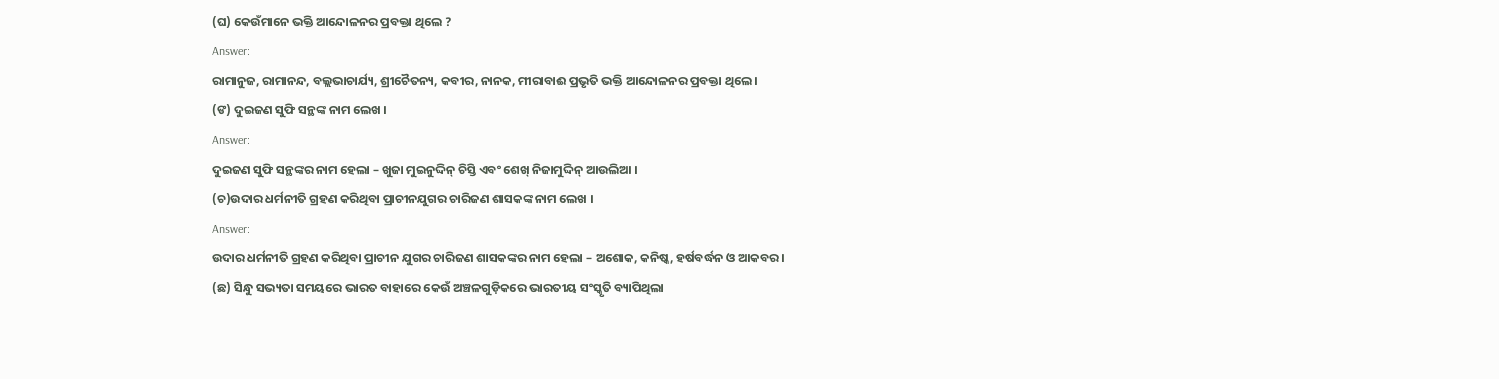(ଘ) କେଉଁମାନେ ଭକ୍ତି ଆନ୍ଦୋଳନର ପ୍ରବକ୍ତା ଥିଲେ ?
Answer:
ରାମାନୁଜ, ରାମାନନ୍ଦ, ବଲ୍ଲଭାଚାର୍ଯ୍ୟ, ଶ୍ରୀଚୈତନ୍ୟ, କବୀର, ନାନକ, ମୀରାବାଈ ପ୍ରଭୃତି ଭକ୍ତି ଆନ୍ଦୋଳନର ପ୍ରବକ୍ତା ଥିଲେ ।
(ଙ) ଦୁଇଜଣ ସୁଫି ସନ୍ଥଙ୍କ ନାମ ଲେଖ ।
Answer:
ଦୁଇଜଣ ସୁଫି ସନ୍ଥଙ୍କର ନାମ ହେଲା – ଖୁଜା ମୁଇନୁଦ୍ଦିନ୍ ଚିସ୍ତି ଏବଂ ଶେଖ୍ ନିଜାମୁଦ୍ଦିନ୍ ଆଉଲିଆ ।
(ଚ)ଉଦାର ଧର୍ମନୀତି ଗ୍ରହଣ କରିଥିବା ପ୍ରାଚୀନଯୁଗର ଚାରିଜଣ ଶାସକଙ୍କ ନାମ ଲେଖ ।
Answer:
ଉଦାର ଧର୍ମନୀତି ଗ୍ରହଣ କରିଥିବା ପ୍ରାଚୀନ ଯୁଗର ଚାରିଜଣ ଶାସକଙ୍କର ନାମ ହେଲା – ଅଶୋକ, କନିଷ୍କ, ହର୍ଷବର୍ଦ୍ଧନ ଓ ଆକବର ।
(ଛ) ସିନ୍ଧୁ ସଭ୍ୟତା ସମୟରେ ଭାରତ ବାହାରେ କେଉଁ ଅଞ୍ଚଳଗୁଡ଼ିକରେ ଭାରତୀୟ ସଂସ୍କୃତି ବ୍ୟାପିଥିଲା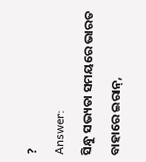?
Answer:
ସିନ୍ଧୁ ସଭ୍ୟତା ସମୟରେ ଭାରତ ବାହାରେ ଇରାନ୍,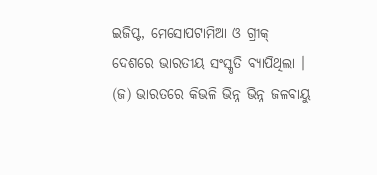ଇଜିପ୍ଟ, ମେସୋପଟାମିଆ ଓ ଗ୍ରୀକ୍ ଦେଶରେ ଭାରତୀୟ ସଂସ୍କୃତି ବ୍ୟାପିଥିଲା ।
(ଜ) ଭାରତରେ କିଭଳି ଭିନ୍ନ ଭିନ୍ନ ଜଳବାୟୁ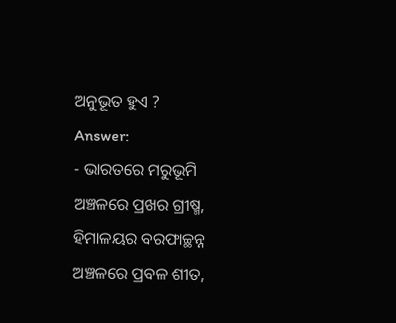ଅନୁଭୂତ ହୁଏ ?
Answer:
- ଭାରତରେ ମରୁଭୂମି ଅଞ୍ଚଳରେ ପ୍ରଖର ଗ୍ରୀଷ୍ମ, ହିମାଳୟର ବରଫାଚ୍ଛନ୍ନ ଅଞ୍ଚଳରେ ପ୍ରବଳ ଶୀତ,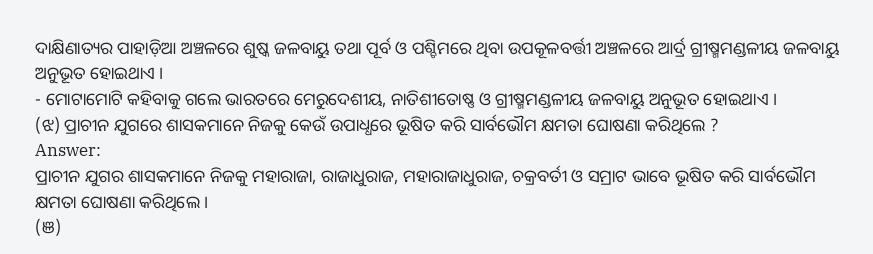ଦାକ୍ଷିଣାତ୍ୟର ପାହାଡ଼ିଆ ଅଞ୍ଚଳରେ ଶୁଷ୍କ ଜଳବାୟୁ ତଥା ପୂର୍ବ ଓ ପଶ୍ଚିମରେ ଥିବା ଉପକୂଳବର୍ତ୍ତୀ ଅଞ୍ଚଳରେ ଆର୍ଦ୍ର ଗ୍ରୀଷ୍ମମଣ୍ଡଳୀୟ ଜଳବାୟୁ ଅନୁଭୂତ ହୋଇଥାଏ ।
- ମୋଟାମୋଟି କହିବାକୁ ଗଲେ ଭାରତରେ ମେରୁଦେଶୀୟ, ନାତିଶୀତୋଷ୍ଣ ଓ ଗ୍ରୀଷ୍ମମଣ୍ଡଳୀୟ ଜଳବାୟୁ ଅନୁଭୂତ ହୋଇଥାଏ ।
(ଝ) ପ୍ରାଚୀନ ଯୁଗରେ ଶାସକମାନେ ନିଜକୁ କେଉଁ ଉପାଧ୍ଧରେ ଭୂଷିତ କରି ସାର୍ବଭୌମ କ୍ଷମତା ଘୋଷଣା କରିଥିଲେ ?
Answer:
ପ୍ରାଚୀନ ଯୁଗର ଶାସକମାନେ ନିଜକୁ ମହାରାଜା, ରାଜାଧୁରାଜ, ମହାରାଜାଧୁରାଜ, ଚକ୍ରବର୍ତୀ ଓ ସମ୍ରାଟ ଭାବେ ଭୂଷିତ କରି ସାର୍ବଭୌମ କ୍ଷମତା ଘୋଷଣା କରିଥିଲେ ।
(ଞ)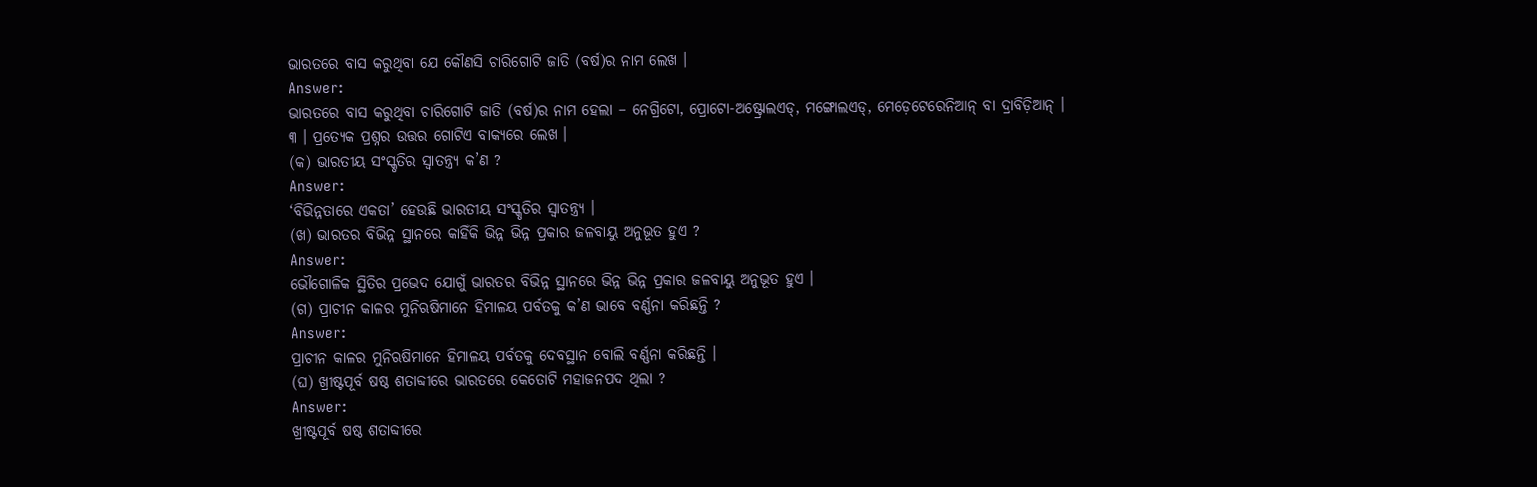ଭାରତରେ ବାସ କରୁଥିବା ଯେ କୌଣସି ଚାରିଗୋଟି ଜାତି (ବର୍ଷ)ର ନାମ ଲେଖ ।
Answer:
ଭାରତରେ ବାସ କରୁଥିବା ଚାରିଗୋଟି ଜାତି (ବର୍ଷ)ର ନାମ ହେଲା – ନେଗ୍ରିଟୋ, ପ୍ରୋଟୋ-ଅଷ୍ଟ୍ରୋଲଏଡ୍, ମଙ୍ଗୋଲଏଡ୍, ମେଡ଼େଟେରେନିଆନ୍ ବା ଦ୍ରାବିଡ଼ିଆନ୍ ।
୩ । ପ୍ରତ୍ୟେକ ପ୍ରଶ୍ନର ଉତ୍ତର ଗୋଟିଏ ବାକ୍ୟରେ ଲେଖ ।
(କ) ଭାରତୀୟ ସଂସ୍କୃତିର ସ୍ଵାତନ୍ତ୍ର୍ୟ କ’ଣ ?
Answer:
‘ବିଭିନ୍ନତାରେ ଏକତା’ ହେଉଛି ଭାରତୀୟ ସଂସ୍କୃତିର ସ୍ବାତନ୍ତ୍ର୍ୟ ।
(ଖ) ଭାରତର ବିଭିନ୍ନ ସ୍ଥାନରେ କାହିଁକି ଭିନ୍ନ ଭିନ୍ନ ପ୍ରକାର ଜଳବାୟୁ ଅନୁଭୂତ ହୁଏ ?
Answer:
ଭୌଗୋଳିକ ସ୍ଥିତିର ପ୍ରଭେଦ ଯୋଗୁଁ ଭାରତର ବିଭିନ୍ନ ସ୍ଥାନରେ ଭିନ୍ନ ଭିନ୍ନ ପ୍ରକାର ଜଳବାୟୁ ଅନୁଭୂତ ହୁଏ ।
(ଗ) ପ୍ରାଚୀନ କାଳର ମୁନିଋଷିମାନେ ହିମାଳୟ ପର୍ବତକୁ କ’ଣ ଭାବେ ବର୍ଣ୍ଣନା କରିଛନ୍ତି ?
Answer:
ପ୍ରାଚୀନ କାଳର ମୁନିଋଷିମାନେ ହିମାଳୟ ପର୍ବତକୁ ଦେବସ୍ଥାନ ବୋଲି ବର୍ଣ୍ଣନା କରିଛନ୍ତି ।
(ଘ) ଖ୍ରୀଷ୍ଟପୂର୍ବ ଷଷ୍ଠ ଶତାବ୍ଦୀରେ ଭାରତରେ କେତୋଟି ମହାଜନପଦ ଥିଲା ?
Answer:
ଖ୍ରୀଷ୍ଟପୂର୍ବ ଷଷ୍ଠ ଶତାବ୍ଦୀରେ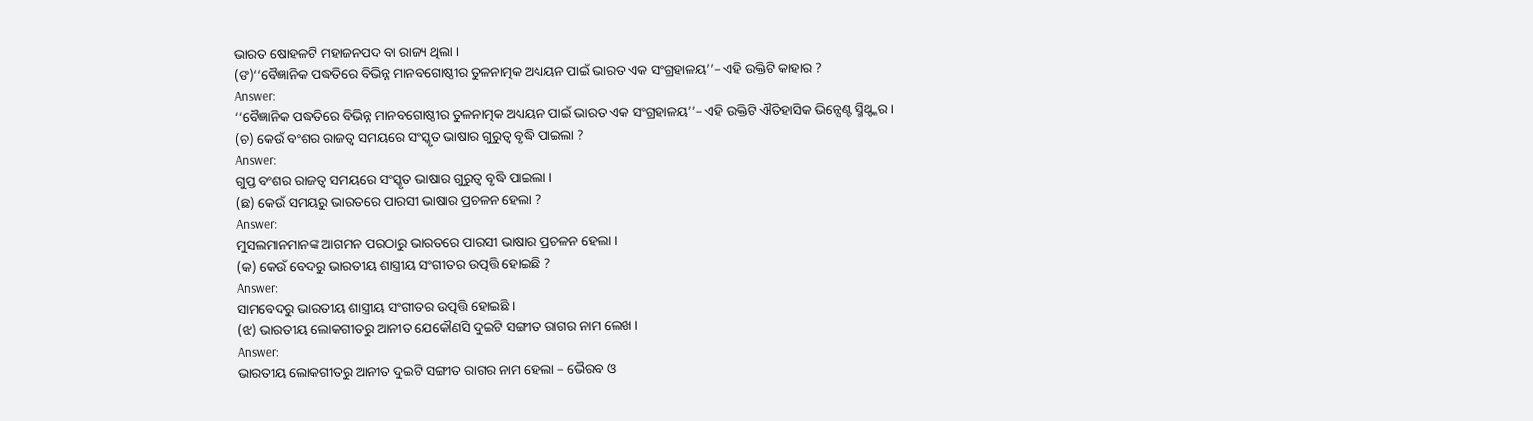ଭାରତ ଷୋହଳଟି ମହାଜନପଦ ବା ରାଜ୍ୟ ଥିଲା ।
(ଙ)‘‘ବୈଜ୍ଞାନିକ ପଦ୍ଧତିରେ ବିଭିନ୍ନ ମାନବଗୋଷ୍ଠୀର ତୁଳନାତ୍ମକ ଅଧ୍ୟୟନ ପାଇଁ ଭାରତ ଏକ ସଂଗ୍ରହାଳୟ’’– ଏହି ଉକ୍ତିଟି କାହାର ?
Answer:
‘‘ବୈଜ୍ଞାନିକ ପଦ୍ଧତିରେ ବିଭିନ୍ନ ମାନବଗୋଷ୍ଠୀର ତୁଳନାତ୍ମକ ଅଧ୍ୟୟନ ପାଇଁ ଭାରତ ଏକ ସଂଗ୍ରହାଳୟ’’– ଏହି ଉକ୍ତିଟି ଐତିହାସିକ ଭିନ୍ସେଣ୍ଟ ସ୍ମିଥ୍ଙ୍କର ।
(ଚ) କେଉଁ ବଂଶର ରାଜତ୍ଵ ସମୟରେ ସଂସ୍କୃତ ଭାଷାର ଗୁରୁତ୍ଵ ବୃଦ୍ଧି ପାଇଲା ?
Answer:
ଗୁପ୍ତ ବଂଶର ରାଜତ୍ଵ ସମୟରେ ସଂସ୍କୃତ ଭାଷାର ଗୁରୁତ୍ଵ ବୃଦ୍ଧି ପାଇଲା ।
(ଛ) କେଉଁ ସମୟରୁ ଭାରତରେ ପାରସୀ ଭାଷାର ପ୍ରଚଳନ ହେଲା ?
Answer:
ମୁସଲମାନମାନଙ୍କ ଆଗମନ ପରଠାରୁ ଭାରତରେ ପାରସୀ ଭାଷାର ପ୍ରଚଳନ ହେଲା ।
(କ) କେଉଁ ବେଦରୁ ଭାରତୀୟ ଶାସ୍ତ୍ରୀୟ ସଂଗୀତର ଉତ୍ପତ୍ତି ହୋଇଛି ?
Answer:
ସାମବେଦରୁ ଭାରତୀୟ ଶାସ୍ତ୍ରୀୟ ସଂଗୀତର ଉତ୍ପତ୍ତି ହୋଇଛି ।
(ଝ) ଭାରତୀୟ ଲୋକଗୀତରୁ ଆନୀତ ଯେକୌଣସି ଦୁଇଟି ସଙ୍ଗୀତ ରାଗର ନାମ ଲେଖ ।
Answer:
ଭାରତୀୟ ଲୋକଗୀତରୁ ଆନୀତ ଦୁଇଟି ସଙ୍ଗୀତ ରାଗର ନାମ ହେଲା – ଭୈରବ ଓ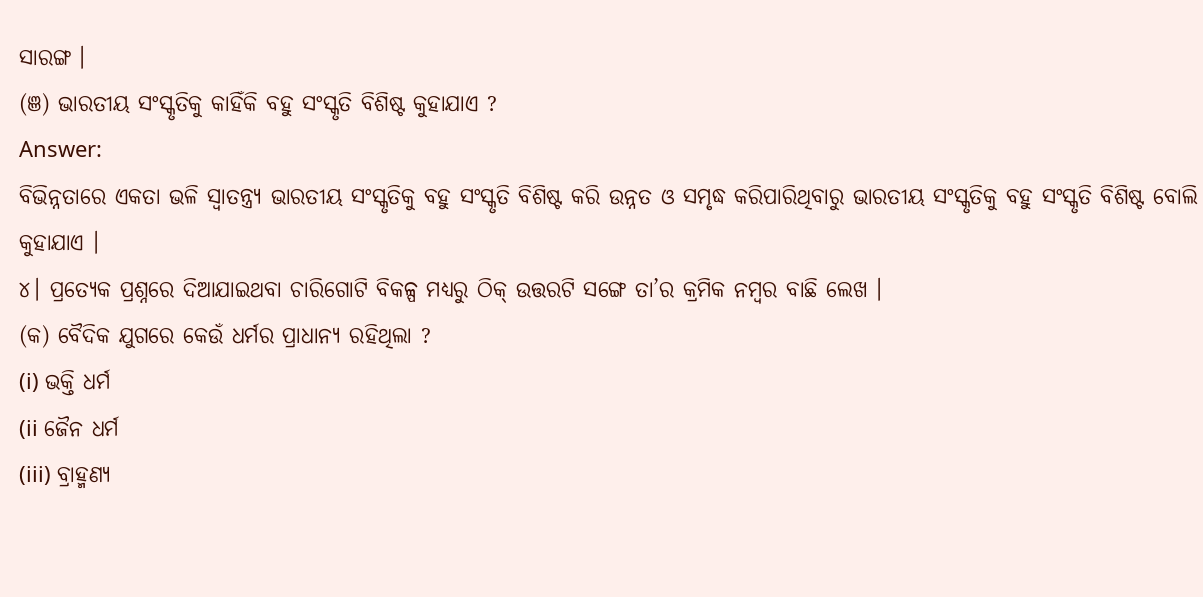ସାରଙ୍ଗ ।
(ଞ) ଭାରତୀୟ ସଂସ୍କୃତିକୁ କାହିଁକି ବହୁ ସଂସ୍କୃତି ବିଶିଷ୍ଟ କୁହାଯାଏ ?
Answer:
ବିଭିନ୍ନତାରେ ଏକତା ଭଳି ସ୍ବାତନ୍ତ୍ର୍ୟ ଭାରତୀୟ ସଂସ୍କୃତିକୁ ବହୁ ସଂସ୍କୃତି ବିଶିଷ୍ଟ କରି ଉନ୍ନତ ଓ ସମୃଦ୍ଧ କରିପାରିଥିବାରୁ ଭାରତୀୟ ସଂସ୍କୃତିକୁ ବହୁ ସଂସ୍କୃତି ବିଶିଷ୍ଟ ବୋଲି କୁହାଯାଏ ।
୪। ପ୍ରତ୍ୟେକ ପ୍ରଶ୍ନରେ ଦିଆଯାଇଥବା ଚାରିଗୋଟି ବିକଳ୍ପ ମଧ୍ୟରୁ ଠିକ୍ ଉତ୍ତରଟି ସଙ୍ଗେ ତା’ର କ୍ରମିକ ନମ୍ବର ବାଛି ଲେଖ ।
(କ) ବୈଦିକ ଯୁଗରେ କେଉଁ ଧର୍ମର ପ୍ରାଧାନ୍ୟ ରହିଥିଲା ?
(i) ଭକ୍ତି ଧର୍ମ
(ii ଜୈନ ଧର୍ମ
(iii) ବ୍ରାହ୍ମଣ୍ୟ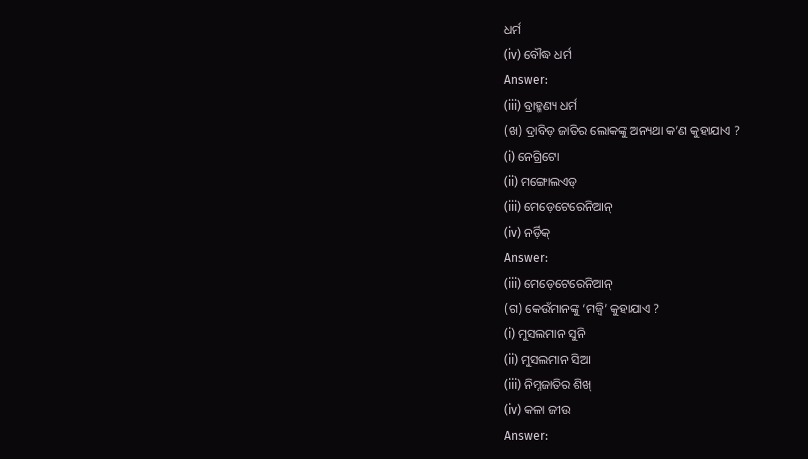ଧର୍ମ
(iv) ବୌଦ୍ଧ ଧର୍ମ
Answer:
(iii) ବ୍ରାହ୍ମଣ୍ୟ ଧର୍ମ
(ଖ) ଦ୍ରାବିଡ଼ ଜାତିର ଲୋକଙ୍କୁ ଅନ୍ୟଥା କ’ଣ କୁହାଯାଏ ?
(i) ନେଗ୍ରିଟୋ
(ii) ମଙ୍ଗୋଲଏଡ୍
(iii) ମେଡ଼େଟେରେନିଆନ୍
(iv) ନର୍ଡ଼ିକ୍
Answer:
(iii) ମେଡ଼େଟେରେନିଆନ୍
(ଗ) କେଉଁମାନଙ୍କୁ ‘ମଜ୍ବି’ କୁହାଯାଏ ?
(i) ମୁସଲମାନ ସୁନି
(ii) ମୁସଲମାନ ସିଆ
(iii) ନିମ୍ନଜାତିର ଶିଖ୍
(iv) କଳା ଜୀଉ
Answer: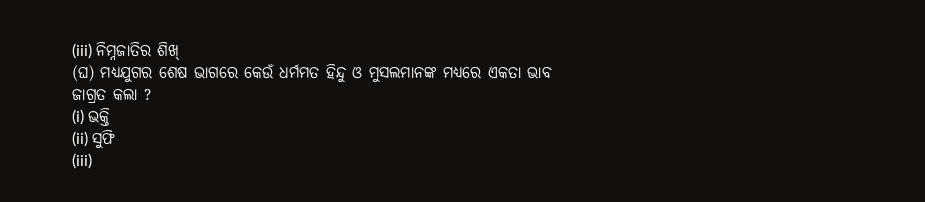(iii) ନିମ୍ନଜାତିର ଶିଖ୍
(ଘ) ମଧ୍ୟଯୁଗର ଶେଷ ଭାଗରେ କେଉଁ ଧର୍ମମତ ହିନ୍ଦୁ ଓ ମୁସଲମାନଙ୍କ ମଧ୍ୟରେ ଏକତା ଭାବ ଜାଗ୍ରତ କଲା ?
(i) ଭକ୍ତି
(ii) ସୁଫି
(iii)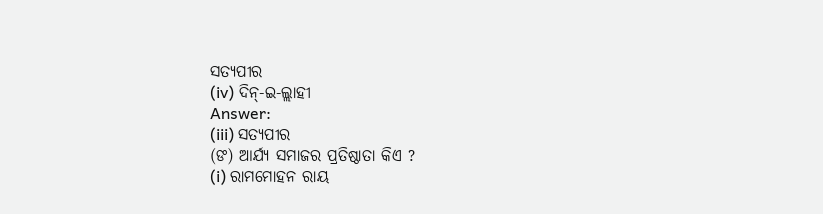ସତ୍ୟପୀର
(iv) ଦିନ୍-ଇ-ଲ୍ଲାହୀ
Answer:
(iii) ସତ୍ୟପୀର
(ଙ) ଆର୍ଯ୍ୟ ସମାଜର ପ୍ରତିଷ୍ଠାତା କିଏ ?
(i) ରାମମୋହନ ରାୟ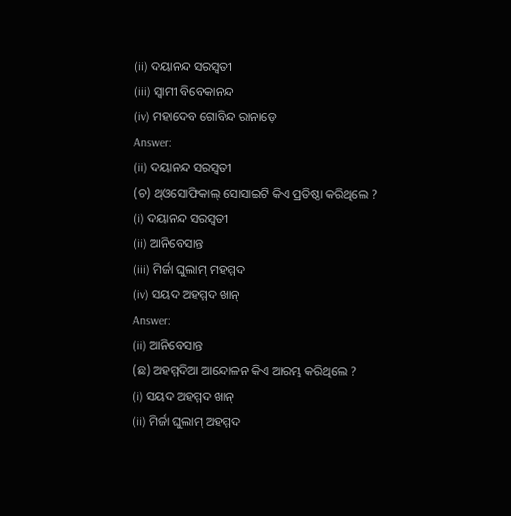(ii) ଦୟାନନ୍ଦ ସରସ୍ଵତୀ
(iii) ସ୍ଵାମୀ ବିବେକାନନ୍ଦ
(iv) ମହାଦେବ ଗୋବିନ୍ଦ ରାନାଡ଼େ
Answer:
(ii) ଦୟାନନ୍ଦ ସରସ୍ଵତୀ
(ଚ) ଥ୍ଓସୋଫିକାଲ୍ ସୋସାଇଟି କିଏ ପ୍ରତିଷ୍ଠା କରିଥିଲେ ?
(i) ଦୟାନନ୍ଦ ସରସ୍ୱତୀ
(ii) ଆନିବେସାନ୍ତ
(iii) ମିର୍ଜା ଘୁଲାମ୍ ମହମ୍ମଦ
(iv) ସୟଦ ଅହମ୍ମଦ ଖାନ୍
Answer:
(ii) ଆନିବେସାନ୍ତ
(ଛ) ଅହମ୍ମଦିଆ ଆନ୍ଦୋଳନ କିଏ ଆରମ୍ଭ କରିଥିଲେ ?
(i) ସୟଦ ଅହମ୍ମଦ ଖାନ୍
(ii) ମିର୍ଜା ଘୁଲାମ୍ ଅହମ୍ମଦ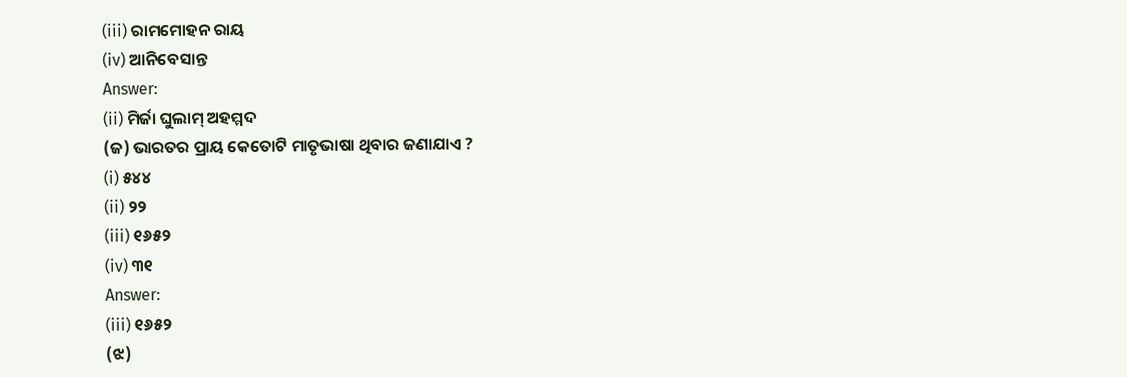(iii) ରାମମୋହନ ରାୟ
(iv) ଆନିବେସାନ୍ତ
Answer:
(ii) ମିର୍ଜା ଘୁଲାମ୍ ଅହମ୍ମଦ
(ଜ) ଭାରତର ପ୍ରାୟ କେତୋଟି ମାତୃଭାଷା ଥିବାର ଜଣାଯାଏ ?
(i) ୫୪୪
(ii) ୨୨
(iii) ୧୬୫୨
(iv) ୩୧
Answer:
(iii) ୧୬୫୨
(ଝ)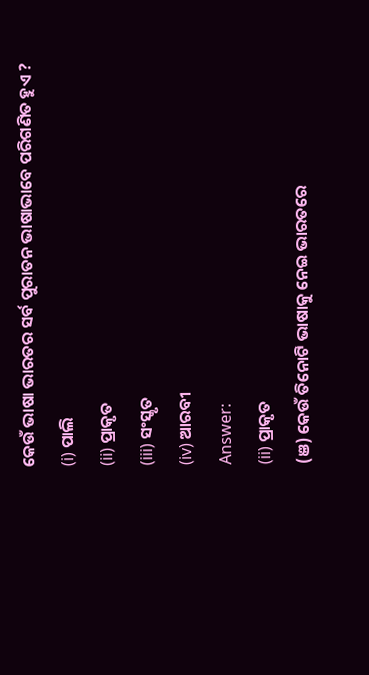କେଉଁ ଭାଷା ଭାରତର ସର୍ବ ପୁରାତନ ଭାଷାଭାବେ ପରିଗଣିତ ହୁଏ ?
(i) ପାଲି
(ii) ପ୍ରାକୃତ
(iii) ସଂସ୍କୃତ
(iv) ଆରବୀ
Answer:
(ii) ପ୍ରାକୃତ
(ଞ) କେଉଁ ତିନୋଟି ଭାଷାକୁ ନେଇ ଭାରତରେ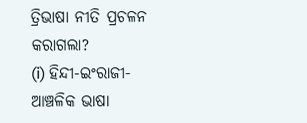ତ୍ରିଭାଷା ନୀତି ପ୍ରଚଳନ କରାଗଲା?
(i) ହିନ୍ଦୀ-ଇଂରାଜୀ-ଆଞ୍ଚଳିକ ଭାଷା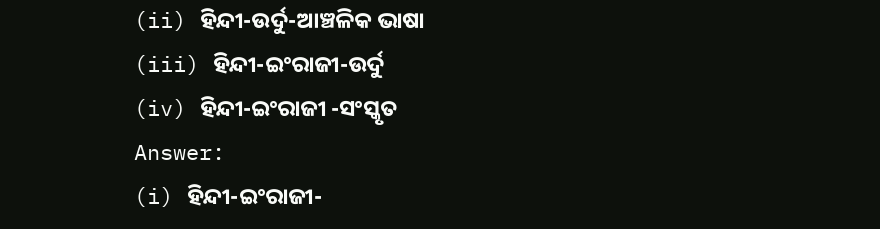(ii) ହିନ୍ଦୀ-ଉର୍ଦୁ-ଆଞ୍ଚଳିକ ଭାଷା
(iii) ହିନ୍ଦୀ-ଇଂରାଜୀ-ଉର୍ଦୁ
(iv) ହିନ୍ଦୀ-ଇଂରାଜୀ -ସଂସ୍କୃତ
Answer:
(i) ହିନ୍ଦୀ-ଇଂରାଜୀ-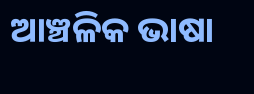ଆଞ୍ଚଳିକ ଭାଷା